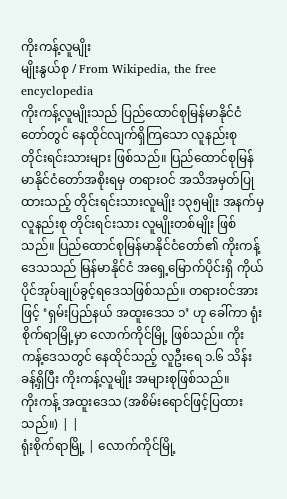ကိုးကန့်လူမျိုး
မျိုးနွယ်စု / From Wikipedia, the free encyclopedia
ကိုးကန့်လူမျိုးသည် ပြည်ထောင်စုမြန်မာနိုင်ငံတော်တွင် နေထိုင်လျက်ရှိကြသော လူနည်းစု တိုင်းရင်းသားများ ဖြစ်သည်။ ပြည်ထောင်စုမြန်မာနိုင်ငံတော်အစိုးရမှ တရားဝင် အသိအမှတ်ပြုထားသည့် တိုင်းရင်းသားလူမျိုး ၁၃၅မျိုး အနက်မှ လူနည်းစု တိုင်းရင်းသား လူမျိုးတစ်မျိုး ဖြစ်သည်။ ပြည်ထောင်စုမြန်မာနိုင်ငံတော်၏ ကိုးကန့်ဒေသသည် မြန်မာနိုင်ငံ အရှေ့မြောက်ပိုင်းရှိ ကိုယ်ပိုင်အုပ်ချုပ်ခွင့်ရဒေသဖြစ်သည်။ တရားဝင်အားဖြင့် ‘ရှမ်းပြည်နယ် အထူးဒေသ ၁’ ဟု ခေါ်ကာ ရုံးစိုက်ရာမြို့မှာ လောက်ကိုင်မြို့ ဖြစ်သည်။ ကိုးကန့်ဒေသတွင် နေထိုင်သည့် လူဦးရေ ၁.၆ သိန်းခန့်ရှိပြီး ကိုးကန့်လူမျိုး အများစုဖြစ်သည်။
ကိုးကန့် အထူးဒေသ (အစိမ်းရောင်ဖြင့်ပြထားသည်။) | |
ရုံးစိုက်ရာမြို့ | လောက်ကိုင်မြို့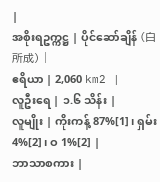|
အစိုးရဥက္ကဋ္ဌ | ပိုင်ဆော်ချိန် (白所成) |
ဧရိယာ | 2,060 km2 |
လူဦးရေ | ၁.၆ သိန်း |
လူမျိုး | ကိုးကန့် 87%[1]၊ ရှမ်း 4%[2]၊ ဝ 1%[2] |
ဘာသာစကား |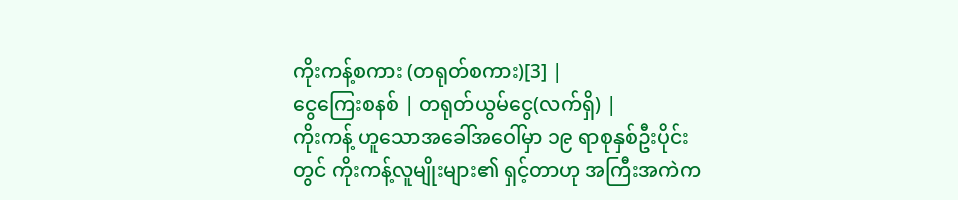ကိုးကန့်စကား (တရုတ်စကား)[3] |
ငွေကြေးစနစ် | တရုတ်ယွမ်ငွေ(လက်ရှိ) |
ကိုးကန့် ဟူသောအခေါ်အဝေါ်မှာ ၁၉ ရာစုနှစ်ဦးပိုင်းတွင် ကိုးကန့်လူမျိုးများ၏ ရှင့်တာဟု အကြီးအကဲက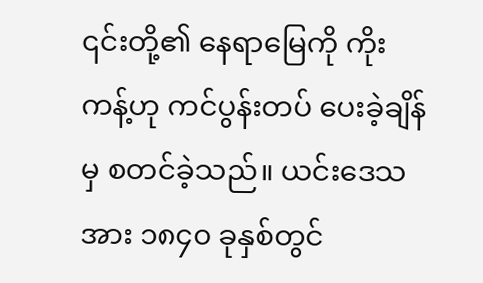၎င်းတို့၏ နေရာမြေကို ကိုးကန့်ဟု ကင်ပွန်းတပ် ပေးခဲ့ချိန်မှ စတင်ခဲ့သည်။ ယင်းဒေသအား ၁၈၄၀ ခုနှစ်တွင်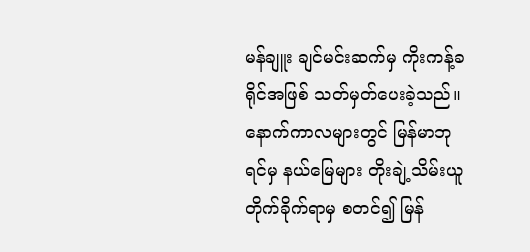မန်ချူး ချင်မင်းဆက်မှ ကိုးကန့်ခရိုင်အဖြစ် သတ်မှတ်ပေးခဲ့သည်။ နောက်ကာလများတွင် မြန်မာဘုရင်မှ နယ်မြေများ တိုးချဲ့သိမ်းယူတိုက်ခိုက်ရာမှ စတင်၍ မြန်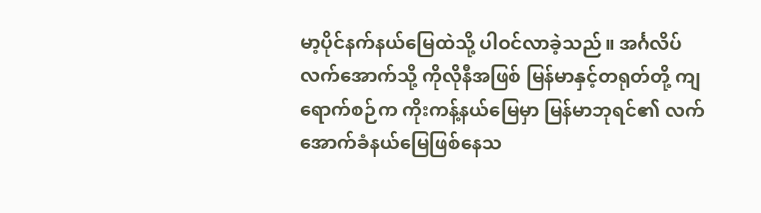မာ့ပိုင်နက်နယ်မြေထဲသို့ ပါဝင်လာခဲ့သည်။ အင်္ဂလိပ်လက်အောက်သို့ ကိုလိုနီအဖြစ် မြန်မာနှင့်တရုတ်တို့ ကျရောက်စဉ်က ကိုးကန့်နယ်မြေမှာ မြန်မာဘုရင်၏ လက်အောက်ခံနယ်မြေဖြစ်နေသ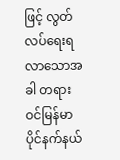ဖြင့် လွတ်လပ်ရေးရလာသောအခါ တရားဝင်မြန်မာပိုင်နက်နယ်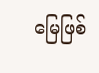မြေဖြစ်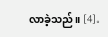လာခဲ့သည်။ [4]。